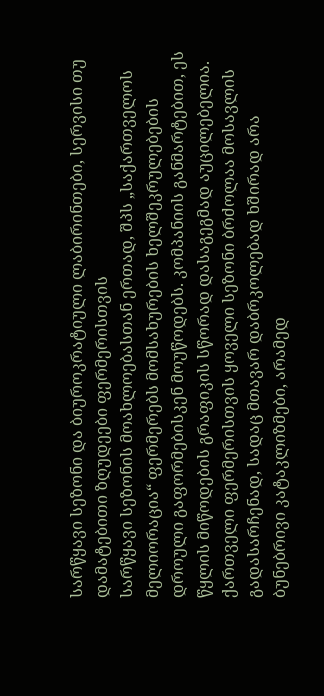სარწყავი სეზონი და ბიუროკრატიული ლაბირინთები, სერვისი თუ დამატებითი ზღუდეები ფერმერისთვის
სარწყავი სეზონის მოახლოებასთან ერთად, შპს „საქართველოს მელიორაცია“ ფერმერებს მომსახურების ხელშეკრულებების დროული გაფორმებისკენ მოუწოდებს. კომპანიის განმარტებით, ეს წყლის მიწოდების გრაფიკის სწორად დასაგეგმად აუცილებელია.
ქართველი ფერმერისთვის ყოველი სეზონი ბრძოლაა მოსავლის გადასარჩენად, სადაც მთავარ დაბრკოლებად ხშირად არა ბუნებრივი კატაკლიზმები, არამედ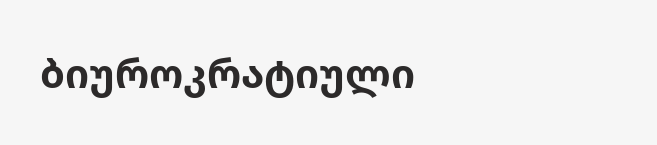ბიუროკრატიული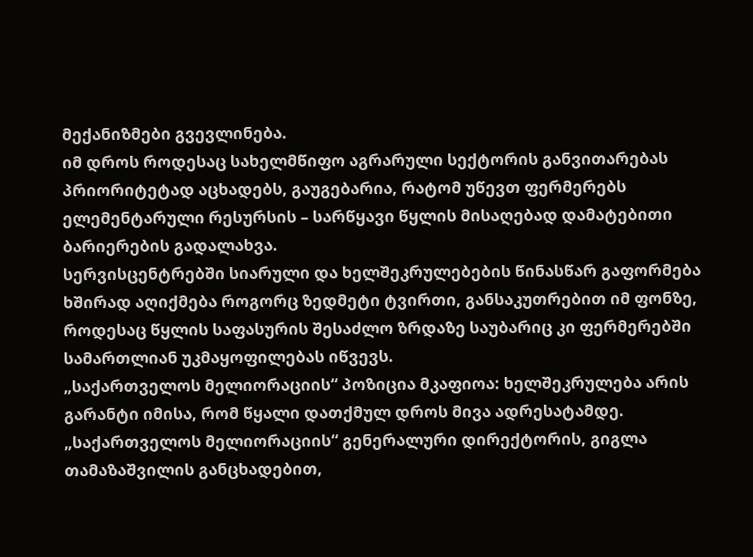მექანიზმები გვევლინება.
იმ დროს როდესაც სახელმწიფო აგრარული სექტორის განვითარებას პრიორიტეტად აცხადებს, გაუგებარია, რატომ უწევთ ფერმერებს ელემენტარული რესურსის – სარწყავი წყლის მისაღებად დამატებითი ბარიერების გადალახვა.
სერვისცენტრებში სიარული და ხელშეკრულებების წინასწარ გაფორმება ხშირად აღიქმება როგორც ზედმეტი ტვირთი, განსაკუთრებით იმ ფონზე, როდესაც წყლის საფასურის შესაძლო ზრდაზე საუბარიც კი ფერმერებში სამართლიან უკმაყოფილებას იწვევს.
„საქართველოს მელიორაციის“ პოზიცია მკაფიოა: ხელშეკრულება არის გარანტი იმისა, რომ წყალი დათქმულ დროს მივა ადრესატამდე.
„საქართველოს მელიორაციის“ გენერალური დირექტორის, გიგლა თამაზაშვილის განცხადებით,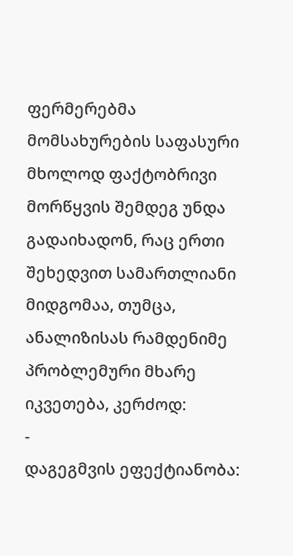ფერმერებმა მომსახურების საფასური მხოლოდ ფაქტობრივი მორწყვის შემდეგ უნდა გადაიხადონ, რაც ერთი შეხედვით სამართლიანი მიდგომაა, თუმცა, ანალიზისას რამდენიმე პრობლემური მხარე იკვეთება, კერძოდ:
-
დაგეგმვის ეფექტიანობა: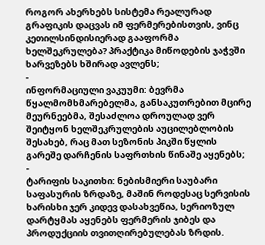როგორ ახერხებს სისტემა რეალურად გრაფიკის დაცვას იმ ფერმერებისთვის, ვინც კეთილსინდისიერად გააფორმა ხელშეკრულება? პრაქტიკა მიწოდების ჯაჭვში ხარვეზებს ხშირად ავლენს;
-
ინფორმაციული ვაკუუმი: ბევრმა წყალმომხმარებელმა, განსაკუთრებით მცირე მეურნეებმა, შესაძლოა დროულად ვერ შეიტყონ ხელშეკრულების აუცილებლობის შესახებ, რაც მათ სეზონის პიკში წყლის გარეშე დარჩენის საფრთხის წინაშე აყენებს;
-
ტარიფის საკითხი: ნებისმიერი საუბარი საფასურის ზრდაზე, მაშინ როდესაც სერვისის ხარისხი ჯერ კიდევ დასახვეწია, სერიოზულ დარტყმას აყენებს ფერმერის ჯიბეს და პროდუქციის თვითღირებულებას ზრდის.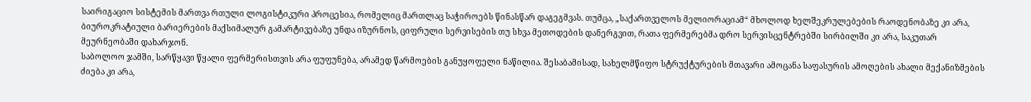საირიგაციო სისტემის მართვა რთული ლოგისტიკური პროცესია, რომელიც მართლაც საჭიროებს წინასწარ დაგეგმვას. თუმცა, „საქართველოს მელიორაციამ“ მხოლოდ ხელშეკრულებების რაოდენობაზე კი არა, ბიუროკრატიული ბარიერების მაქსიმალურ გამარტივებაზე უნდა იზურნოს, ციფრული სერვისების თუ სხვა მეთოდების დანერგვით, რათა ფერმერებმა დრო სერვისცენტრებში სირბილში კი არა, საკუთარ მეურნეობაში დახარჯონ.
საბოლოო ჯამში, სარწყავი წყალი ფერმერისთვის არა ფუფუნება, არამედ წარმოების განუყოფელი ნაწილია. შესაბამისად, სახელმწიფო სტრუქტურების მთავარი ამოცანა საფასურის ამოღების ახალი მექანიზმების ძიება კი არა,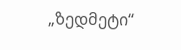„ზედმეტი“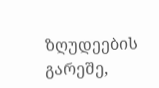ზღუდეების გარეშე,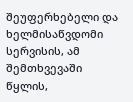შეუფერხებელი და ხელმისაწვდომი სერვისის, ამ შემთხვევაში წყლის,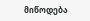მიწოდება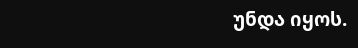უნდა იყოს.